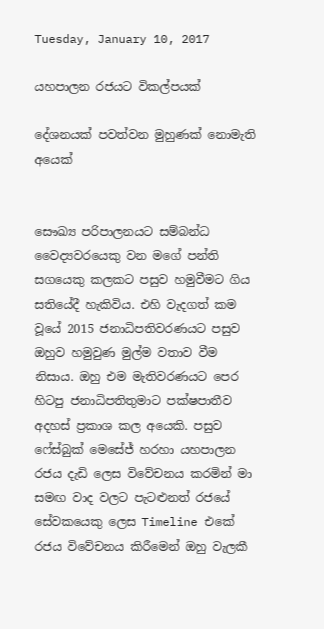Tuesday, January 10, 2017

යහපාලන රජයට විකල්පයක්

දේශනයක් පවත්වන මුහුණක් නොමැති අයෙක්


සෞඛ්‍ය පරිපාලනයට සම්බන්ධ වෛද්‍යවරයෙකු වන මගේ පන්ති සගයෙකු කලකට පසුව හමුවීමට ගිය සතියේදී හැකිවිය. එහි වැදගත් කම වූයේ 2015 ජනාධිපතිවරණයට පසුව ඔහුව හමුවුණ මුල්ම වතාව වීම නිසාය. ඔහු එම මැතිවරණයට පෙර හිටපු ජනාධිපතිතුමාට පක්ෂපාතීව අදහස් ප්‍රකාශ කල අයෙකි. පසුව ෆේස්බුක් මෙසේජ් හරහා යහපාලන රජය දැඩි ලෙස විවේචනය කරමින් මා සමඟ වාද වලට පැටළුනත් රජයේ සේවකයෙකු ලෙස Timeline එකේ රජය විවේචනය කිරීමෙන් ඔහු වැලකී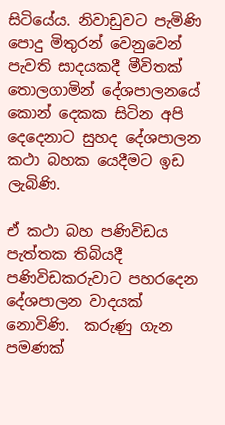සිටියේය. නිවාඩුවට පැමිණි පොදු මිතුරන් වෙනුවෙන් පැවති සාදයකදී මීවිතක් තොලගාමින් දේශපාලනයේ කොන් දෙකක සිටින අපි දෙදෙනාට සුහද දේශපාලන කථා බහක යෙදීමට ඉඩ ලැබිණි.

ඒ කථා බහ පණිවිඩය පැත්තක තිබියදී පණිවිඩකරුවාට පහරදෙන දේශපාලන වාදයක් නොවිණි.  කරුණු ගැන පමණක්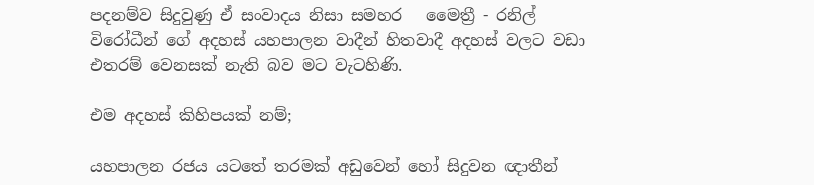පදනම්ව සිදුවුණු ඒ සංවාදය නිසා සමහර   මෛත්‍රී - රනිල් විරෝධීන් ගේ අදහස් යහපාලන වාදීන් හිතවාදී අදහස් වලට වඩා එතරම් වෙනසක් නැති බව මට වැටහිණි.

එම අදහස් කිහිපයක් නම්;

යහපාලන රජය යටතේ තරමක් අඩුවෙන් හෝ සිදුවන ඥාතීන්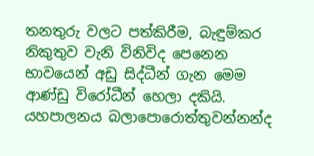තනතුරු වලට පත්කිරීම, බැඳුම්කර නිකුතුව වැනි විනිවිද පෙනෙන භාවයෙන් අඩු සිද්ධීන් ගැන මෙම ආණ්ඩු විරෝධීන් හෙලා දකියි. යහපාලනය බලාපොරොත්තුවන්නන්ද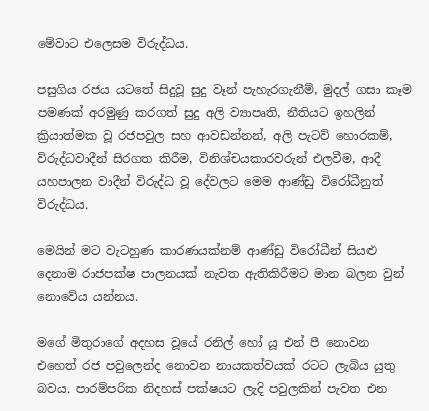මේවාට එලෙසම විරුද්ධය.

පසුගිය රජය යටතේ සිදුවූ සුදු වෑන් පැහැරගැනීම්, මුදල් ගසා කෑම පමණක් අරමුණු කරගත් සුදු අලි ව්‍යාපෘති, නීතියට ඉහලින් ක්‍රියාත්මක වූ රජපවුල සහ ආවඩන්නන්, අලි පැටව් හොරකම්, විරුද්ධවාදීන් සිරගත කිරීම, විනිශ්චයකාරවරුන් එලවීම, ආදී යහපාලන වාදීන් විරුද්ධ වූ දේවලට මෙම ආණ්ඩු විරෝධීනුත් විරුද්ධය.

මෙයින් මට වැටහුණ කාරණයක්නම් ආණ්ඩු විරෝධීන් සියළු දෙනාම රාජපක්ෂ පාලනයක් නැවත ඇතිකිරීමට මාන බලන වුන් නොවේය යන්නය.

මගේ මිතුරාගේ අදහස වූයේ රනිල් හෝ යූ එන් පී නොවන එහෙත් රජ පවුලෙන්ද නොවන නායකත්වයක් රටට ලැබිය යුතු බවය. පාරම්පරික නිදහස් පක්ෂයට ලැදි පවුලකින් පැවත එන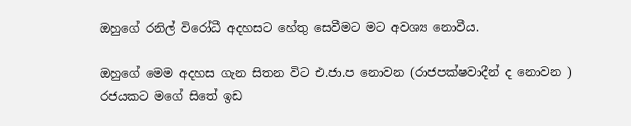ඔහුගේ රනිල් විරෝධී අදහසට හේතු සෙවීමට මට අවශ්‍ය නොවීය.

ඔහුගේ මෙම අදහස ගැන සිතන විට එ.ජා.ප නොවන (රාජපක්ෂවාදීන් ද නොවන ) රජයකට මගේ සිතේ ඉඩ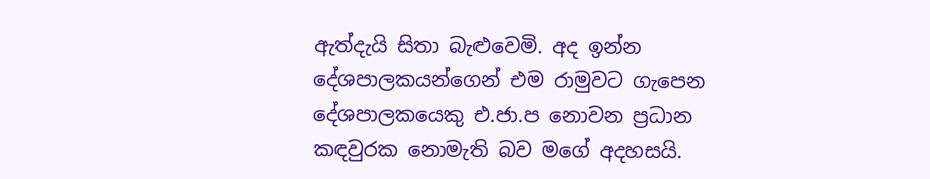ඇත්දැයි සිතා බැළුවෙමි. අද ඉන්න දේශපාලකයන්ගෙන් එම රාමුවට ගැපෙන දේශපාලකයෙකු එ.ජා.ප නොවන ප්‍රධාන කඳවුරක නොමැති බව මගේ අදහසයි.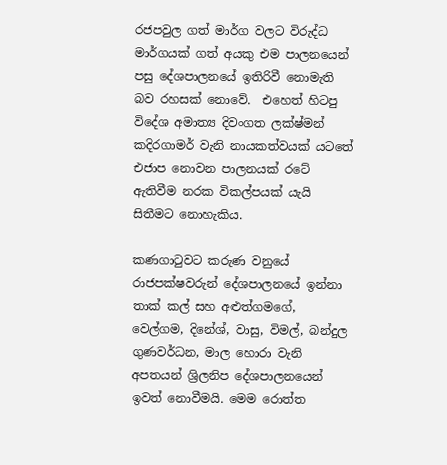රජපවුල ගත් මාර්ග වලට විරුද්ධ මාර්ගයක් ගත් අයකු එම පාලනයෙන් පසු දේශපාලනයේ ඉතිරිවී නොමැති බව රහසක් නොවේ.  එහෙත් හිටපු විදේශ අමාත්‍ය දිවංගත ලක්ෂ්මන් කදිරගාමර් වැනි නායකත්වයක් යටතේ එජාප නොවන පාලනයක් රටේ ඇතිවීම නරක විකල්පයක් යැයි සිතීමට නොහැකිය.

කණගාටුවට කරුණ වනුයේ රාජපක්ෂවරුන් දේශපාලනයේ ඉන්නා තාක් කල් සහ අළුත්ගමගේ, වෙල්ගම, දිනේශ්, වාසු, විමල්, බන්දුල ගුණවර්ධන, මාල හොරා වැනි අපතයන් ශ්‍රිලනිප දේශපාලනයෙන් ඉවත් නොවීමයි. මෙම රොත්ත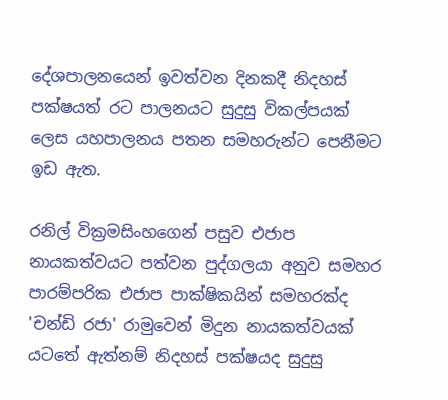දේශපාලනයෙන් ඉවත්වන දිනකදී නිදහස් පක්ෂයත් රට පාලනයට සුදුසු විකල්පයක් ලෙස යහපාලනය පතන සමහරුන්ට පෙනීමට ඉඩ ඇත.

රනිල් වික්‍රමසිංහගෙන් පසුව එජාප නායකත්වයට පත්වන පුද්ගලයා අනුව සමහර පාරම්පරික එජාප පාක්ෂිකයින් සමහරක්ද 'චන්ඩි රජා' රාමුවෙන් මිදුන නායකත්වයක් යටතේ ඇත්නම් නිදහස් පක්ෂයද සුදුසු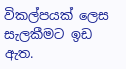විකල්පයක් ලෙස සැලකීමට ඉඩ ඇත.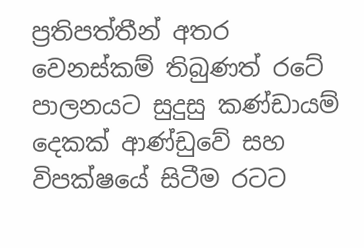ප්‍රතිපත්තීන් අතර වෙනස්කම් තිබුණත් රටේ පාලනයට සුදුසු කණ්ඩායම් දෙකක් ආණ්ඩුවේ සහ විපක්ෂයේ සිටීම රටට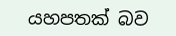යහපතක් බව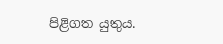පිළිගත යුතුය.